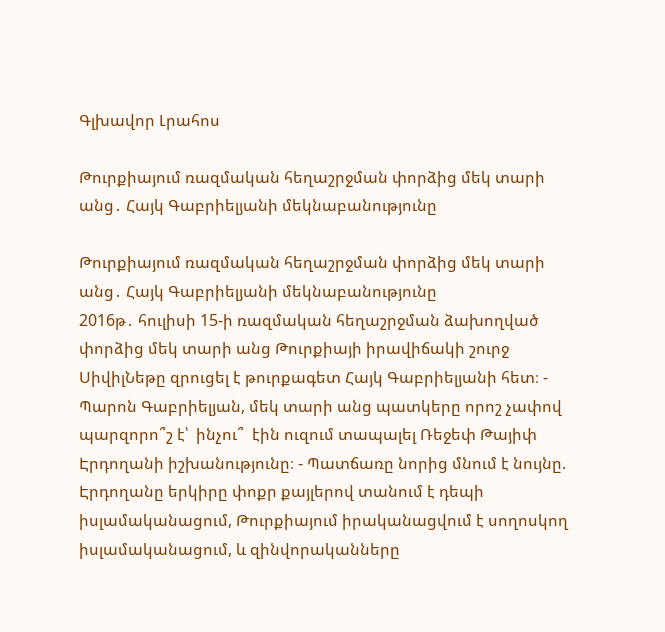Գլխավոր Լրահոս

Թուրքիայում ռազմական հեղաշրջման փորձից մեկ տարի անց․ Հայկ Գաբրիելյանի մեկնաբանությունը

Թուրքիայում ռազմական հեղաշրջման փորձից մեկ տարի անց․ Հայկ Գաբրիելյանի մեկնաբանությունը
2016թ․ հուլիսի 15-ի ռազմական հեղաշրջման ձախողված փորձից մեկ տարի անց Թուրքիայի իրավիճակի շուրջ ՍիվիլՆեթը զրուցել է թուրքագետ Հայկ Գաբրիելյանի հետ։ - Պարոն Գաբրիելյան, մեկ տարի անց պատկերը որոշ չափով պարզորո՞շ է՝  ինչու՞  էին ուզում տապալել Ռեջեփ Թայիփ Էրդողանի իշխանությունը։ - Պատճառը նորից մնում է նույնը. Էրդողանը երկիրը փոքր քայլերով տանում է դեպի իսլամականացում, Թուրքիայում իրականացվում է սողոսկող իսլամականացում, և զինվորականները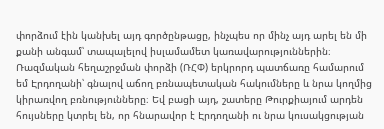փորձում էին կանխել այդ գործընթացը, ինչպես որ մինչ այդ արել են մի քանի անգամ՝ տապալելով իսլամամետ կառավարություններին։ Ռազմական հեղաշրջման փորձի (ՌՀՓ) երկրորդ պատճառը համարում եմ Էրդողանի՝ գնալով աճող բռնապետական հակումները և նրա կողմից կիրառվող բռնությունները։ Եվ բացի այդ, շատերը Թուրքիայում արդեն հույսները կտրել են, որ հնարավոր է Էրդողանի ու նրա կուսակցության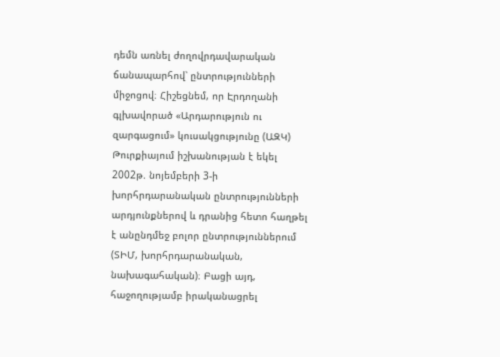դեմն առնել ժողովրդավարական ճանապարհով՝ ընտրությունների միջոցով։ Հիշեցնեմ, որ Էրդողանի գլխավորած «Արդարություն ու զարգացում» կուսակցությունը (ԱԶԿ) Թուրքիայում իշխանության է եկել 2002թ. նոյեմբերի 3-ի խորհրդարանական ընտրությունների արդյունքներով և դրանից հետո հաղթել է անընդմեջ բոլոր ընտրություններում (ՏԻՄ, խորհրդարանական, նախագահական)։ Բացի այդ, հաջողությամբ իրականացրել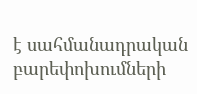է սահմանադրական բարեփոխումների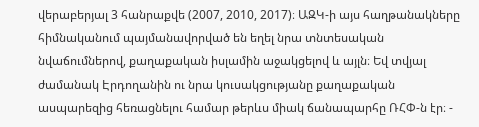վերաբերյալ 3 հանրաքվե (2007, 2010, 2017)։ ԱԶԿ-ի այս հաղթանակները հիմնականում պայմանավորված են եղել նրա տնտեսական նվաճումներով, քաղաքական իսլամին աջակցելով և այլն։ Եվ տվյալ ժամանակ Էրդողանին ու նրա կուսակցությանը քաղաքական ասպարեզից հեռացնելու համար թերևս միակ ճանապարհը ՌՀՓ-ն էր։ -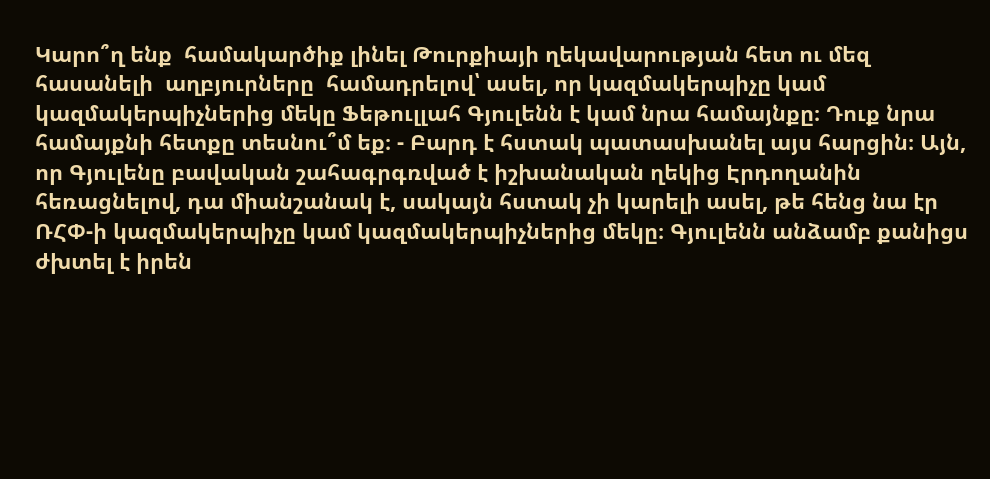Կարո՞ղ ենք  համակարծիք լինել Թուրքիայի ղեկավարության հետ ու մեզ հասանելի  աղբյուրները  համադրելով՝ ասել, որ կազմակերպիչը կամ կազմակերպիչներից մեկը Ֆեթուլլահ Գյուլենն է կամ նրա համայնքը։ Դուք նրա համայքնի հետքը տեսնու՞մ եք։ - Բարդ է հստակ պատասխանել այս հարցին։ Այն, որ Գյուլենը բավական շահագրգռված է իշխանական ղեկից Էրդողանին հեռացնելով, դա միանշանակ է, սակայն հստակ չի կարելի ասել, թե հենց նա էր ՌՀՓ-ի կազմակերպիչը կամ կազմակերպիչներից մեկը։ Գյուլենն անձամբ քանիցս ժխտել է իրեն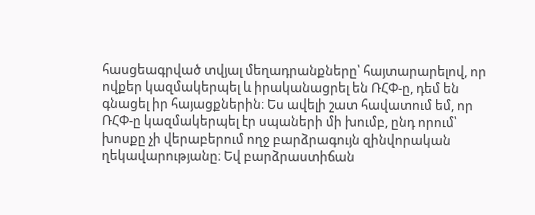հասցեագրված տվյալ մեղադրանքները՝ հայտարարելով, որ ովքեր կազմակերպել և իրականացրել են ՌՀՓ-ը, դեմ են գնացել իր հայացքներին։ Ես ավելի շատ հավատում եմ, որ ՌՀՓ-ը կազմակերպել էր սպաների մի խումբ, ընդ որում՝ խոսքը չի վերաբերում ողջ բարձրագույն զինվորական ղեկավարությանը։ Եվ բարձրաստիճան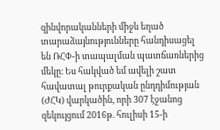զինվորականների միջև եղած տարաձայնությունները հանդիսացել են ՌՀՓ-ի տապալման պատճառներից մեկը։ Ես հակված եմ ավելի շատ հավատալ թուրքական ընդդիմության (ԺՀԿ) վարկածին, որի 307 էջանոց զեկույցում 2016թ. հուլիսի 15-ի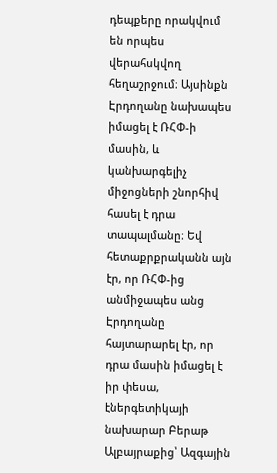դեպքերը որակվում են որպես վերահսկվող հեղաշրջում։ Այսինքն Էրդողանը նախապես իմացել է ՌՀՓ-ի մասին, և կանխարգելիչ միջոցների շնորհիվ հասել է դրա տապալմանը։ Եվ հետաքրքրականն այն էր, որ ՌՀՓ-ից անմիջապես անց Էրդողանը հայտարարել էր, որ դրա մասին իմացել է իր փեսա, էներգետիկայի նախարար Բերաթ Ալբայրաքից՝ Ազգային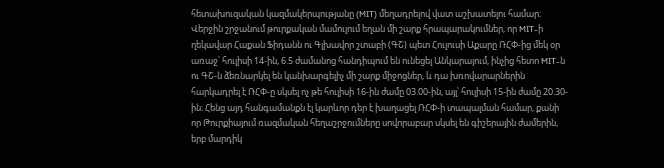հետախուզական կազմակերպությանը (MIT) մեղադրելով վատ աշխատելու համար։ Վերջին շրջանում թուրքական մամուլում եղան մի շարք հրապարակումներ, որ MIT-ի ղեկավար Հաքան Ֆիդանն ու Գլխավոր շտաբի (ԳՇ) պետ Հուլուսի Աքարը ՌՀՓ-ից մեկ օր առաջ՝ հուլիսի 14-ին, 6.5 ժամանոց հանդիպում են ունեցել Անկարայում, ինչից հետո MIT-ն ու ԳՇ-ն ձեռնարկել են կանխարգելիչ մի շարք միջոցներ, և դա խռովարարներին հարկադրել է ՌՀՓ-ը սկսել ոչ թե հուլիսի 16-ին ժամը 03.00-ին, այլ՝ հուլիսի 15-ին ժամը 20.30-ին։ Հենց այդ հանգամանքն էլ կարևոր դեր է խաղացել ՌՀՓ-ի տապալման համար, քանի որ Թուրքիայում ռազմական հեղաշրջումները սովորաբար սկսել են գիշերային ժամերին, երբ մարդիկ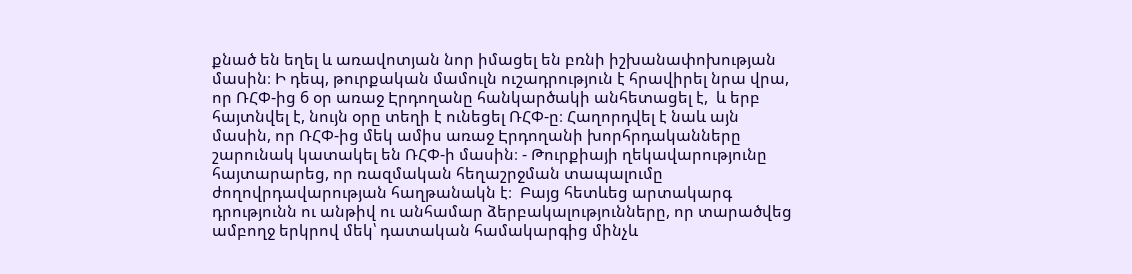քնած են եղել և առավոտյան նոր իմացել են բռնի իշխանափոխության մասին։ Ի դեպ, թուրքական մամուլն ուշադրություն է հրավիրել նրա վրա, որ ՌՀՓ-ից 6 օր առաջ Էրդողանը հանկարծակի անհետացել է,  և երբ հայտնվել է, նույն օրը տեղի է ունեցել ՌՀՓ-ը։ Հաղորդվել է նաև այն մասին, որ ՌՀՓ-ից մեկ ամիս առաջ Էրդողանի խորհրդականները շարունակ կատակել են ՌՀՓ-ի մասին։ - Թուրքիայի ղեկավարությունը հայտարարեց, որ ռազմական հեղաշրջման տապալումը ժողովրդավարության հաղթանակն է։  Բայց հետևեց արտակարգ դրությունն ու անթիվ ու անհամար ձերբակալությունները, որ տարածվեց ամբողջ երկրով մեկ՝ դատական համակարգից մինչև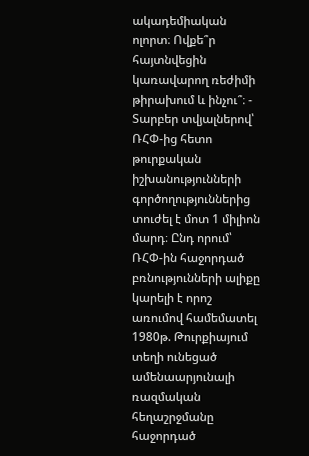ակադեմիական ոլորտ։ Ովքե՞ր հայտնվեցին կառավարող ռեժիմի թիրախում և ինչու՞։ - Տարբեր տվյալներով՝ ՌՀՓ-ից հետո թուրքական իշխանությունների գործողություններից տուժել է մոտ 1 միլիոն մարդ։ Ընդ որում՝ ՌՀՓ-ին հաջորդած բռնությունների ալիքը կարելի է որոշ առումով համեմատել 1980թ. Թուրքիայում տեղի ունեցած ամենաարյունալի ռազմական հեղաշրջմանը հաջորդած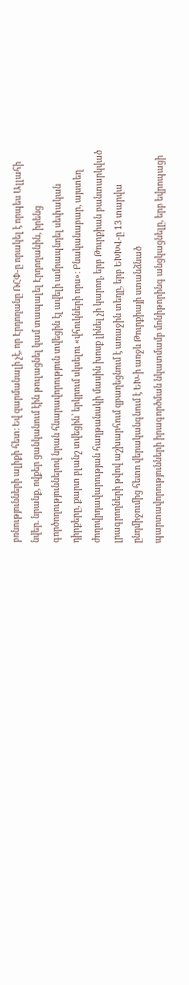բռնությունների ալիքի հետ։ Եվ զարմանալի չէ, որ Էրդողանը ՌՀՓ-ը որակել է որպես Ալլահի նվեր. նրանք, ովքեր ցանկանում էին թուլացնել կամ տապալել Էրդողանին, իրենց գործողություններով նրան հնարավորություն տվեցին էլ ավելի ամրապնդել սեփական դիրքերը, քարտ բլանշ տվեցին՝ երկրում սկսելու «վհուկների որս»։ Բնականաբար, այստեղ ժողովրդավարության հաղթանակի մասին խոսք լինել չի կարող, երբ Թուրքիան բանտարկված լրագրողների թվով աշխարհում զբաղեցնում է առաջին տեղը, երբ ԵԽԽՎ-ը 13 տարվա ընդմիջումից հետո վերականգնում է ԵԽ-ի առջև Թուրքիայի ստանձնած պարտավորությունների իրագործման նկատմամբ մոնիթորինգ անցկացնելը, երբ եվրոպացի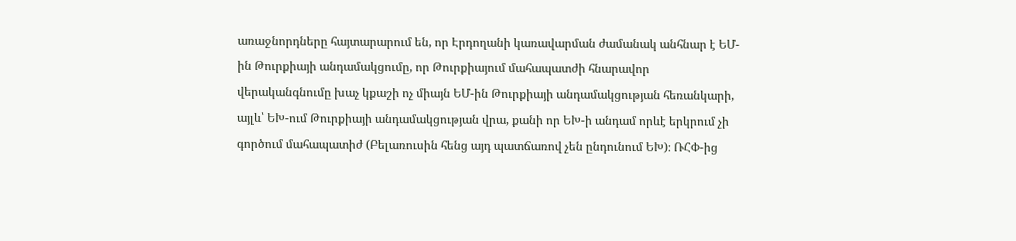առաջնորդները հայտարարում են, որ Էրդողանի կառավարման ժամանակ անհնար է ԵՄ-ին Թուրքիայի անդամակցումը, որ Թուրքիայում մահապատժի հնարավոր վերականգնումը խաչ կքաշի ոչ միայն ԵՄ-ին Թուրքիայի անդամակցության հեռանկարի, այլև՝ ԵԽ-ում Թուրքիայի անդամակցության վրա, քանի որ ԵԽ-ի անդամ որևէ երկրում չի գործում մահապատիժ (Բելառուսին հենց այդ պատճառով չեն ընդունում ԵԽ)։ ՌՀՓ-ից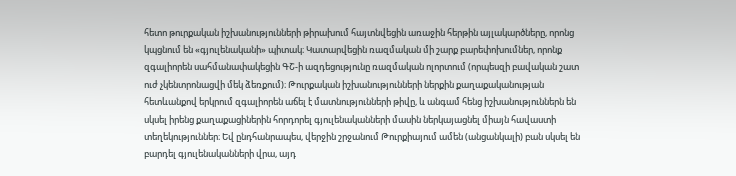հետո թուրքական իշխանությունների թիրախում հայտնվեցին առաջին հերթին այլակարծները, որոնց կպցնում են «գյուլենականի» պիտակ։ Կատարվեցին ռազմական մի շարք բարեփոխումներ, որոնք զգալիորեն սահմանափակեցին ԳՇ-ի ազդեցությունը ռազմական ոլորտում (որպեսզի բավական շատ ուժ չկենտրոնացվի մեկ ձեռքում)։ Թուրքական իշխանությունների ներքին քաղաքականության հետևանքով երկրում զգալիորեն աճել է մատնությունների թիվը, և անգամ հենց իշխանություններն են սկսել իրենց քաղաքացիներին հորդորել գյուլենականների մասին ներկայացնել միայն հավաստի տեղեկություններ։ Եվ ընդհանրապես, վերջին շրջանում Թուրքիայում ամեն (անցանկալի) բան սկսել են բարդել գյուլենականների վրա, այդ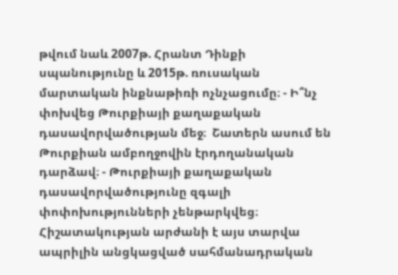թվում նաև 2007թ. Հրանտ Դինքի սպանությունը և 2015թ. ռուսական մարտական ինքնաթիռի ոչնչացումը։ - Ի՞նչ փոխվեց Թուրքիայի քաղաքական դասավորվածության մեջ։  Շատերն ասում են Թուրքիան ամբողջովին էրդողանական դարձավ։ - Թուրքիայի քաղաքական դասավորվածությունը զգալի փոփոխությունների չենթարկվեց։ Հիշատակության արժանի է այս տարվա ապրիլին անցկացված սահմանադրական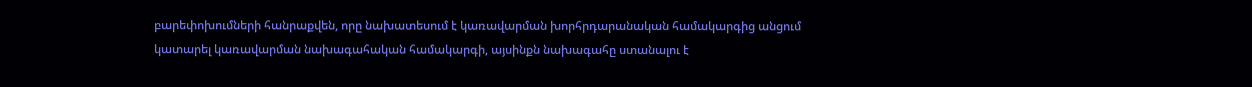բարեփոխումների հանրաքվեն, որը նախատեսում է կառավարման խորհրդարանական համակարգից անցում կատարել կառավարման նախագահական համակարգի, այսինքն նախագահը ստանալու է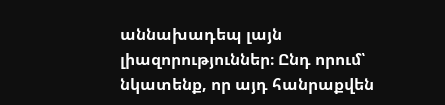աննախադեպ լայն լիազորություններ։ Ընդ որում՝ նկատենք, որ այդ հանրաքվեն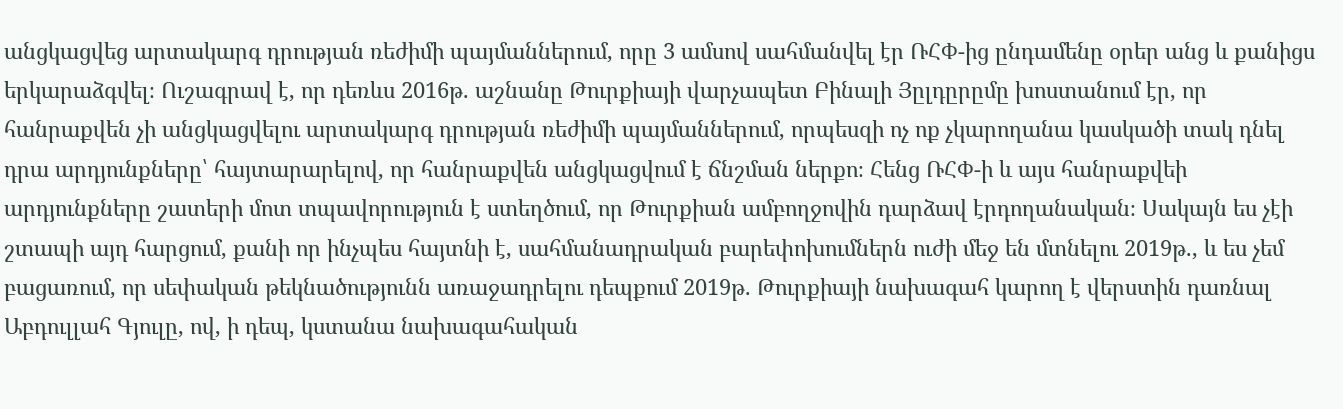անցկացվեց արտակարգ դրության ռեժիմի պայմաններում, որը 3 ամսով սահմանվել էր ՌՀՓ-ից ընդամենը օրեր անց և քանիցս երկարաձգվել։ Ուշագրավ է, որ դեռևս 2016թ. աշնանը Թուրքիայի վարչապետ Բինալի Յըլդըրըմը խոստանում էր, որ հանրաքվեն չի անցկացվելու արտակարգ դրության ռեժիմի պայմաններում, որպեսզի ոչ ոք չկարողանա կասկածի տակ դնել դրա արդյունքները՝ հայտարարելով, որ հանրաքվեն անցկացվում է ճնշման ներքո։ Հենց ՌՀՓ-ի և այս հանրաքվեի արդյունքները շատերի մոտ տպավորություն է ստեղծում, որ Թուրքիան ամբողջովին դարձավ էրդողանական։ Սակայն ես չէի շտապի այդ հարցում, քանի որ ինչպես հայտնի է, սահմանադրական բարեփոխումներն ուժի մեջ են մտնելու 2019թ., և ես չեմ բացառում, որ սեփական թեկնածությունն առաջադրելու դեպքում 2019թ. Թուրքիայի նախագահ կարող է վերստին դառնալ Աբդուլլահ Գյուլը, ով, ի դեպ, կստանա նախագահական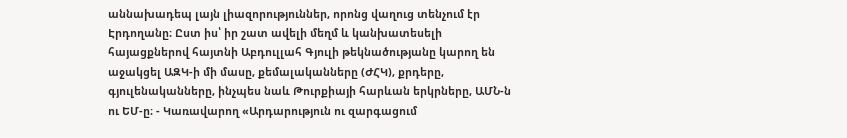աննախադեպ լայն լիազորություններ, որոնց վաղուց տենչում էր Էրդողանը։ Ըստ իս՝ իր շատ ավելի մեղմ և կանխատեսելի հայացքներով հայտնի Աբդուլլահ Գյուլի թեկնածությանը կարող են աջակցել ԱԶԿ-ի մի մասը, քեմալականները (ԺՀԿ), քրդերը, գյուլենականները, ինչպես նաև Թուրքիայի հարևան երկրները, ԱՄՆ-ն ու ԵՄ-ը։ - Կառավարող «Արդարություն ու զարգացում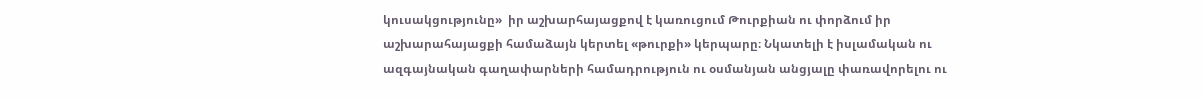կուսակցությունը»  իր աշխարհայացքով է կառուցում Թուրքիան ու փորձում իր  աշխարահայացքի համաձայն կերտել «թուրքի» կերպարը։ Նկատելի է իսլամական ու ազգայնական գաղափարների համադրություն ու օսմանյան անցյալը փառավորելու ու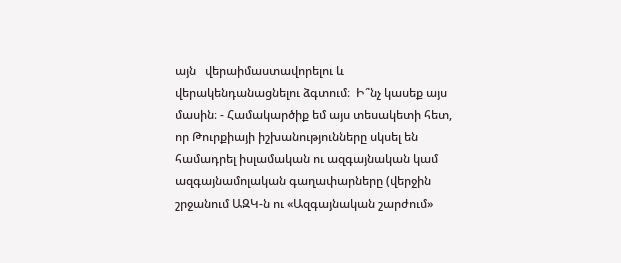այն   վերաիմաստավորելու և վերակենդանացնելու ձգտում։  Ի՞նչ կասեք այս մասին։ - Համակարծիք եմ այս տեսակետի հետ, որ Թուրքիայի իշխանությունները սկսել են համադրել իսլամական ու ազգայնական կամ ազգայնամոլական գաղափարները (վերջին շրջանում ԱԶԿ-ն ու «Ազգայնական շարժում»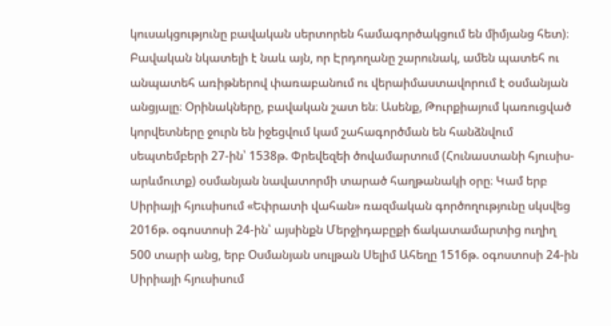կուսակցությունը բավական սերտորեն համագործակցում են միմյանց հետ)։ Բավական նկատելի է նաև այն, որ Էրդողանը շարունակ, ամեն պատեհ ու անպատեհ առիթներով փառաբանում ու վերաիմաստավորում է օսմանյան անցյալը։ Օրինակները, բավական շատ են։ Ասենք, Թուրքիայում կառուցված կորվետները ջուրն են իջեցվում կամ շահագործման են հանձնվում սեպտեմբերի 27-ին՝ 1538թ. Փրեվեզեի ծովամարտում (Հունաստանի հյուսիս-արևմուտք) օսմանյան նավատորմի տարած հաղթանակի օրը։ Կամ երբ Սիրիայի հյուսիսում «Եփրատի վահան» ռազմական գործողությունը սկսվեց 2016թ. օգոստոսի 24-ին՝ այսինքն Մերջիդաբըքի ճակատամարտից ուղիղ 500 տարի անց, երբ Օսմանյան սուլթան Սելիմ Ահեղը 1516թ. օգոստոսի 24-ին Սիրիայի հյուսիսում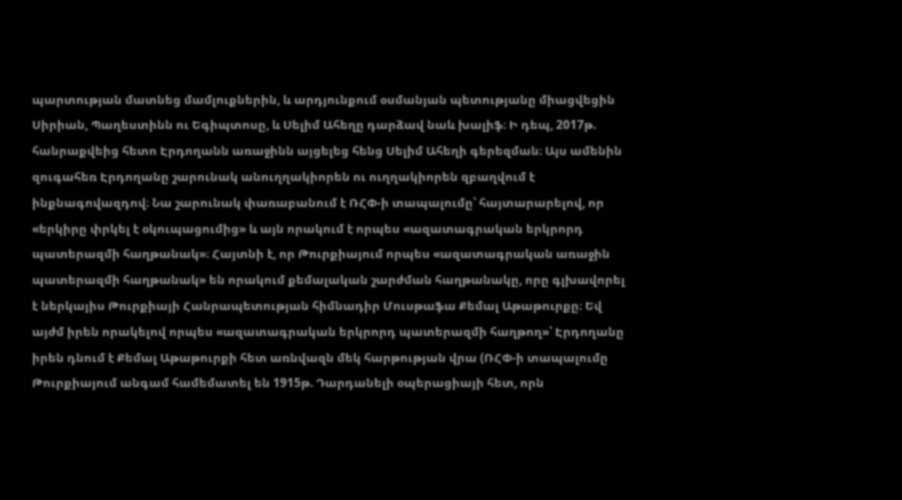պարտության մատնեց մամլուքներին, և արդյունքում օսմանյան պետությանը միացվեցին Սիրիան, Պաղեստինն ու Եգիպտոսը, և Սելիմ Ահեղը դարձավ նաև խալիֆ։ Ի դեպ, 2017թ. հանրաքվեից հետո Էրդողանն առաջինն այցելեց հենց Սելիմ Ահեղի գերեզման։ Այս ամենին զուգահեռ Էրդողանը շարունակ անուղղակիորեն ու ուղղակիորեն զբաղվում է ինքնագովազդով։ Նա շարունակ փառաբանում է ՌՀՓ-ի տապալումը՝ հայտարարելով, որ «երկիրը փրկել է օկուպացումից» և այն որակում է որպես «ազատագրական երկրորդ պատերազմի հաղթանակ»։ Հայտնի է, որ Թուրքիայում որպես «ազատագրական առաջին պատերազմի հաղթանակ» են որակում քեմալական շարժման հաղթանակը, որը գլխավորել է ներկայիս Թուրքիայի Հանրապետության հիմնադիր Մուսթաֆա Քեմալ Աթաթուրքը։ Եվ այժմ իրեն որակելով որպես «ազատագրական երկրորդ պատերազմի հաղթող»՝ Էրդողանը իրեն դնում է Քեմալ Աթաթուրքի հետ առնվազն մեկ հարթության վրա (ՌՀՓ-ի տապալումը Թուրքիայում անգամ համեմատել են 1915թ. Դարդանելի օպերացիայի հետ, որն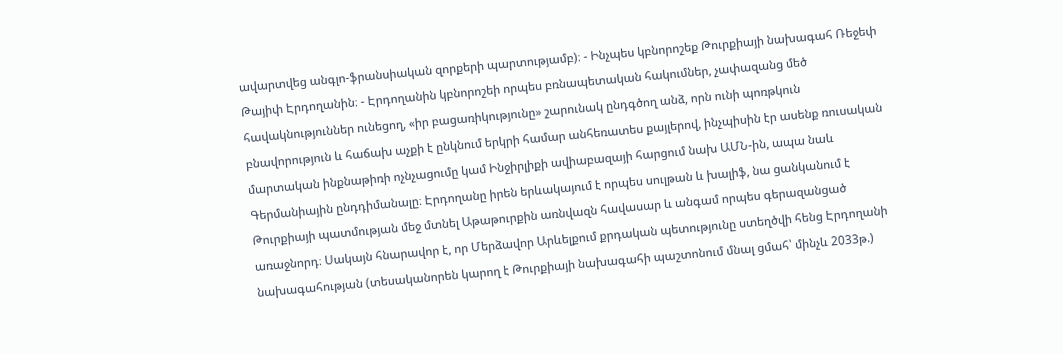ավարտվեց անգլո-ֆրանսիական զորքերի պարտությամբ)։ - Ինչպես կբնորոշեք Թուրքիայի նախագահ Ռեջեփ Թայիփ Էրդողանին։ - Էրդողանին կբնորոշեի որպես բռնապետական հակումներ, չափազանց մեծ հավակնություններ ունեցող, «իր բացառիկությունը» շարունակ ընդգծող անձ, որն ունի պոռթկուն բնավորություն և հաճախ աչքի է ընկնում երկրի համար անհեռատես քայլերով, ինչպիսին էր ասենք ռուսական մարտական ինքնաթիռի ոչնչացումը կամ Ինջիրլիքի ավիաբազայի հարցում նախ ԱՄՆ-ին, ապա նաև Գերմանիային ընդդիմանալը։ Էրդողանը իրեն երևակայում է որպես սուլթան և խալիֆ, նա ցանկանում է Թուրքիայի պատմության մեջ մտնել Աթաթուրքին առնվազն հավասար և անգամ որպես գերազանցած առաջնորդ։ Սակայն հնարավոր է, որ Մերձավոր Արևելքում քրդական պետությունը ստեղծվի հենց Էրդողանի նախագահության (տեսականորեն կարող է Թուրքիայի նախագահի պաշտոնում մնալ ցմահ՝ մինչև 2033թ.)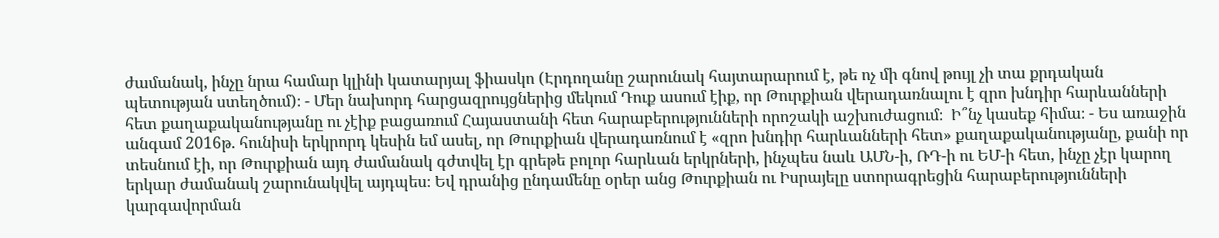ժամանակ, ինչը նրա համար կլինի կատարյալ ֆիասկո (Էրդողանը շարունակ հայտարարում է, թե ոչ մի գնով թույլ չի տա քրդական պետության ստեղծում)։ - Մեր նախորդ հարցազրույցներից մեկում Դուք ասում էիք, որ Թուրքիան վերադառնալու է զրո խնդիր հարևանների հետ քաղաքականությանը ու չէիք բացառում Հայաստանի հետ հարաբերությունների որոշակի աշխուժացում։  Ի՞նչ կասեք հիմա։ - Ես առաջին անգամ 2016թ. հունիսի երկրորդ կեսին եմ ասել, որ Թուրքիան վերադառնում է «զրո խնդիր հարևանների հետ» քաղաքականությանը, քանի որ տեսնում էի, որ Թուրքիան այդ ժամանակ գժտվել էր գրեթե բոլոր հարևան երկրների, ինչպես նաև ԱՄՆ-ի, ՌԴ-ի ու ԵՄ-ի հետ, ինչը չէր կարող երկար ժամանակ շարունակվել այդպես։ Եվ դրանից ընդամենը օրեր անց Թուրքիան ու Իսրայելը ստորագրեցին հարաբերությունների կարգավորման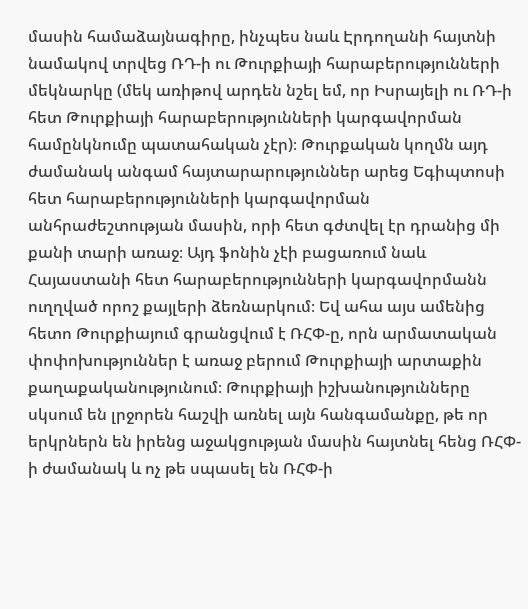մասին համաձայնագիրը, ինչպես նաև Էրդողանի հայտնի նամակով տրվեց ՌԴ-ի ու Թուրքիայի հարաբերությունների մեկնարկը (մեկ առիթով արդեն նշել եմ, որ Իսրայելի ու ՌԴ-ի հետ Թուրքիայի հարաբերությունների կարգավորման համընկնումը պատահական չէր)։ Թուրքական կողմն այդ ժամանակ անգամ հայտարարություններ արեց Եգիպտոսի հետ հարաբերությունների կարգավորման անհրաժեշտության մասին, որի հետ գժտվել էր դրանից մի քանի տարի առաջ։ Այդ ֆոնին չէի բացառում նաև Հայաստանի հետ հարաբերությունների կարգավորմանն ուղղված որոշ քայլերի ձեռնարկում։ Եվ ահա այս ամենից հետո Թուրքիայում գրանցվում է ՌՀՓ-ը, որն արմատական փոփոխություններ է առաջ բերում Թուրքիայի արտաքին քաղաքականությունում։ Թուրքիայի իշխանությունները սկսում են լրջորեն հաշվի առնել այն հանգամանքը, թե որ երկրներն են իրենց աջակցության մասին հայտնել հենց ՌՀՓ-ի ժամանակ և ոչ թե սպասել են ՌՀՓ-ի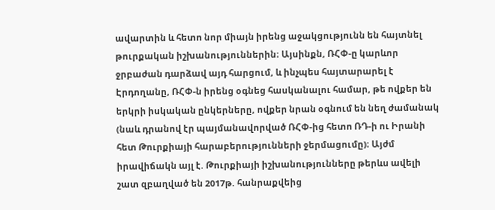ավարտին և հետո նոր միայն իրենց աջակցությունն են հայտնել թուրքական իշխանություններին։ Այսինքն, ՌՀՓ-ը կարևոր ջրբաժան դարձավ այդ հարցում, և ինչպես հայտարարել է Էրդողանը, ՌՀՓ-ն իրենց օգնեց հասկանալու համար, թե ովքեր են երկրի իսկական ընկերները, ովքեր նրան օգնում են նեղ ժամանակ (նաև դրանով էր պայմանավորված ՌՀՓ-ից հետո ՌԴ-ի ու Իրանի հետ Թուրքիայի հարաբերությունների ջերմացումը)։ Այժմ իրավիճակն այլ է. Թուրքիայի իշխանությունները թերևս ավելի շատ զբաղված են 2017թ. հանրաքվեից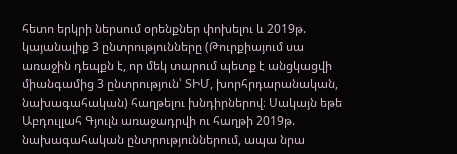հետո երկրի ներսում օրենքներ փոխելու և 2019թ. կայանալիք 3 ընտրությունները (Թուրքիայում սա առաջին դեպքն է, որ մեկ տարում պետք է անցկացվի միանգամից 3 ընտրություն՝ ՏԻՄ, խորհրդարանական, նախագահական) հաղթելու խնդիրներով։ Սակայն եթե Աբդուլլահ Գյուլն առաջադրվի ու հաղթի 2019թ. նախագահական ընտրություններում, ապա նրա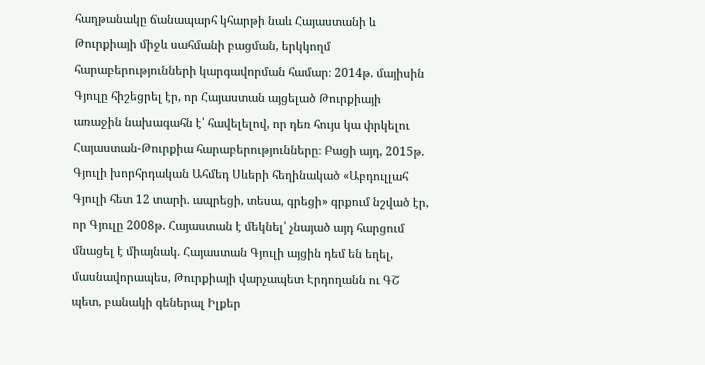հաղթանակը ճանապարհ կհարթի նաև Հայաստանի և Թուրքիայի միջև սահմանի բացման, երկկողմ հարաբերությունների կարգավորման համար։ 2014թ. մայիսին Գյուլը հիշեցրել էր, որ Հայաստան այցելած Թուրքիայի առաջին նախագահն է՝ հավելելով, որ դեռ հույս կա փրկելու Հայաստան-Թուրքիա հարաբերությունները։ Բացի այդ, 2015թ. Գյուլի խորհրդական Ահմեդ Սևերի հեղինակած «Աբդուլլահ Գյուլի հետ 12 տարի. ապրեցի, տեսա, գրեցի» գրքում նշված էր, որ Գյուլը 2008թ. Հայաստան է մեկնել՝ չնայած այդ հարցում մնացել է միայնակ. Հայաստան Գյուլի այցին դեմ են եղել, մասնավորապես, Թուրքիայի վարչապետ Էրդողանն ու ԳՇ պետ, բանակի գեներալ Իլքեր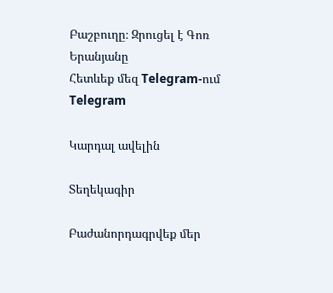Բաշբուղը։ Զրուցել է Գոռ Երանյանը
Հետևեք մեզ Telegram-ում Telegram

Կարդալ ավելին

Տեղեկագիր

Բաժանորդագրվեք մեր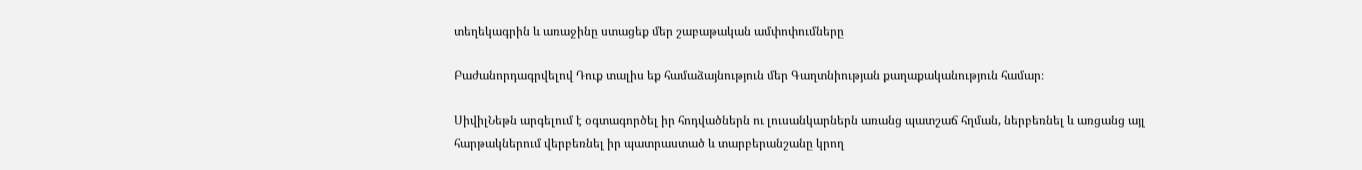տեղեկագրին և առաջինը ստացեք մեր շաբաթական ամփոփումները

Բաժանորդագրվելով Դուք տալիս եք համաձայնություն մեր Գաղտնիության քաղաքականություն համար։

ՍիվիլՆեթն արգելում է օգտագործել իր հոդվածներն ու լուսանկարներն առանց պատշաճ հղման, ներբեռնել և առցանց այլ հարթակներում վերբեռնել իր պատրաստած և տարբերանշանը կրող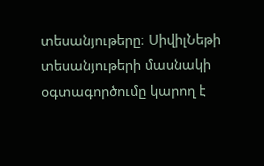տեսանյութերը։ ՍիվիլՆեթի տեսանյութերի մասնակի օգտագործումը կարող է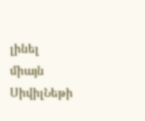լինել միայն ՍիվիլՆեթի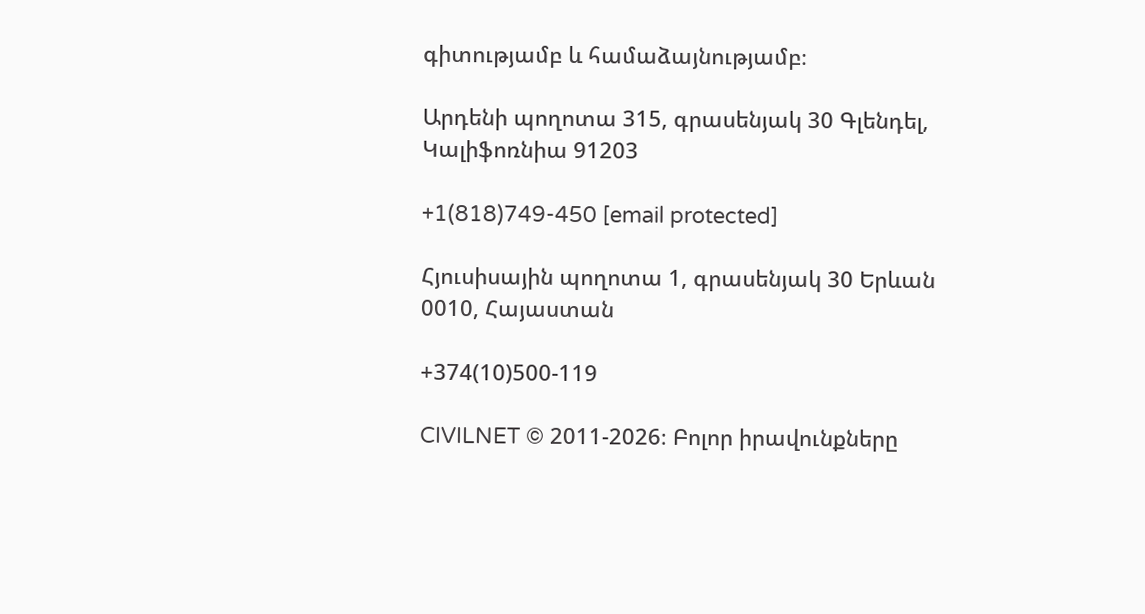գիտությամբ և համաձայնությամբ։

Արդենի պողոտա 315, գրասենյակ 30 Գլենդել, Կալիֆոռնիա 91203

+1(818)749-450 [email protected]

Հյուսիսային պողոտա 1, գրասենյակ 30 Երևան 0010, Հայաստան

+374(10)500-119

CIVILNET © 2011-2026։ Բոլոր իրավունքները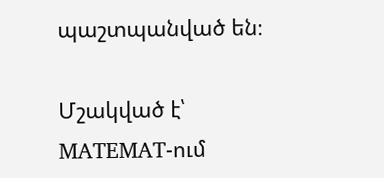պաշտպանված են։

Մշակված է՝ MATEMAT-ում